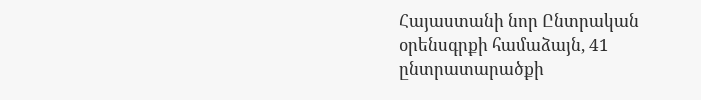Հայաստանի նոր Ընտրական օրենսգրքի համաձայն, 41 ընտրատարածքի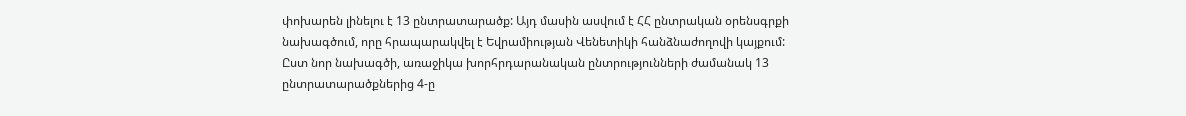փոխարեն լինելու է 13 ընտրատարածք: Այդ մասին ասվում է ՀՀ ընտրական օրենսգրքի նախագծում, որը հրապարակվել է Եվրամիության Վենետիկի հանձնաժողովի կայքում:
Ըստ նոր նախագծի, առաջիկա խորհրդարանական ընտրությունների ժամանակ 13 ընտրատարածքներից 4-ը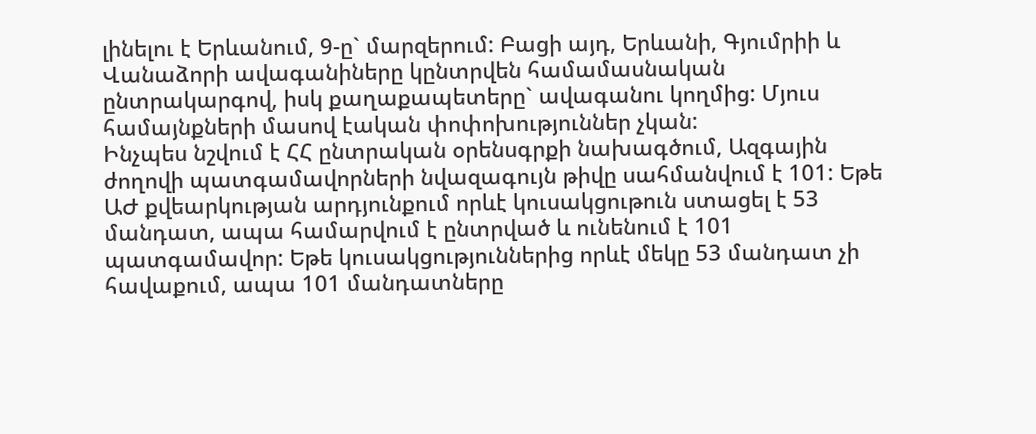լինելու է Երևանում, 9-ը` մարզերում: Բացի այդ, Երևանի, Գյումրիի և Վանաձորի ավագանիները կընտրվեն համամասնական ընտրակարգով, իսկ քաղաքապետերը` ավագանու կողմից: Մյուս համայնքների մասով էական փոփոխություններ չկան:
Ինչպես նշվում է ՀՀ ընտրական օրենսգրքի նախագծում, Ազգային ժողովի պատգամավորների նվազագույն թիվը սահմանվում է 101: Եթե ԱԺ քվեարկության արդյունքում որևէ կուսակցութուն ստացել է 53 մանդատ, ապա համարվում է ընտրված և ունենում է 101 պատգամավոր: Եթե կուսակցություններից որևէ մեկը 53 մանդատ չի հավաքում, ապա 101 մանդատները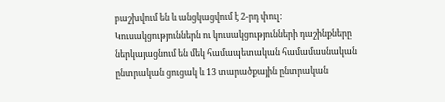բաշխվում են և անցկացվում է 2-րդ փուլ:
Կուսակցություններն ու կուսակցությունների դաշինքները ներկայացնում են մեկ համապետական համամասնական ընտրական ցուցակ և 13 տարածքային ընտրական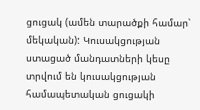ցուցակ (ամեն տարածքի համար՝ մեկական): Կուսակցության ստացած մանդատների կեսը տրվում են կուսակցության համապետական ցուցակի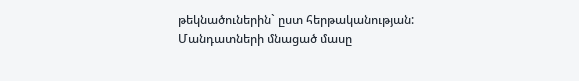թեկնածուներին` ըստ հերթականության: Մանդատների մնացած մասը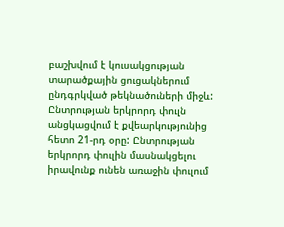բաշխվում է կուսակցության տարածքային ցուցակներում ընդգրկված թեկնածուների միջև: Ընտրության երկրորդ փուլն անցկացվում է քվեարկությունից հետո 21-րդ օրը: Ընտրության երկրորդ փուլին մասնակցելու իրավունք ունեն առաջին փուլում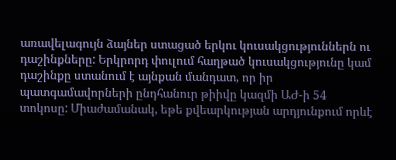առավելագույն ձայներ ստացած երկու կուսակցություններն ու դաշինքները: Երկրորդ փուլում հաղթած կուսակցությունը կամ դաշինքը ստանում է այնքան մանդատ, որ իր պատգամավորների ընդհանուր թիիվը կազմի ԱԺ-ի 54 տոկոսը: Միաժամանակ, եթե քվեարկության արդյունքում որևէ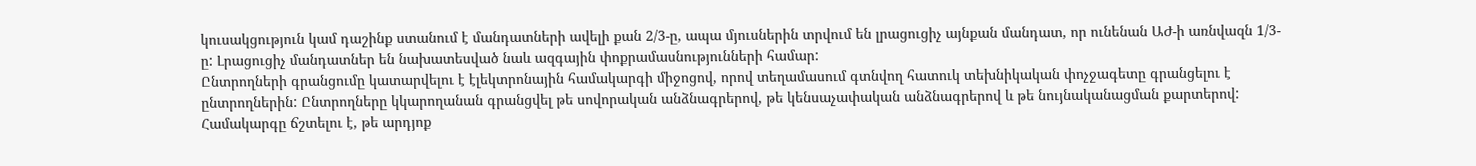կուսակցություն կամ դաշինք ստանում է մանդատների ավելի քան 2/3-ը, ապա մյուսներին տրվում են լրացուցիչ այնքան մանդատ, որ ունենան ԱԺ-ի առնվազն 1/3-ը: Լրացուցիչ մանդատներ են նախատեսված նաև ազգային փոքրամասնությունների համար:
Ընտրողների գրանցումը կատարվելու է էլեկտրոնային համակարգի միջոցով, որով տեղամասում գտնվող հատուկ տեխնիկական փոչջագետը գրանցելու է ընտրողներին: Ընտրողները կկարողանան գրանցվել թե սովորական անձնագրերով, թե կենսաչափական անձնագրերով և թե նույնականացման քարտերով: Համակարգը ճշտելու է, թե արդյոք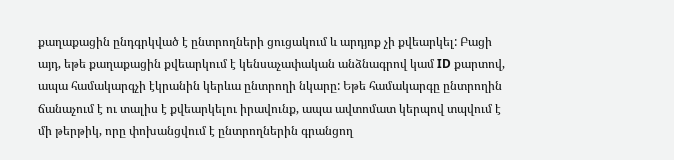քաղաքացին ընդգրկված է ընտրողների ցուցակում և արդյոք չի քվեարկել: Բացի այդ, եթե քաղաքացին քվեարկում է կենսաչափական անձնագրով կամ ID քարտով, ապա համակարգչի էկրանին կերևա ընտրողի նկարը: Եթե համակարգը ընտրողին ճանաչում է ու տալիս է քվեարկելու իրավունք, ապա ավտոմատ կերպով տպվում է մի թերթիկ, որը փոխանցվում է ընտրողներին գրանցող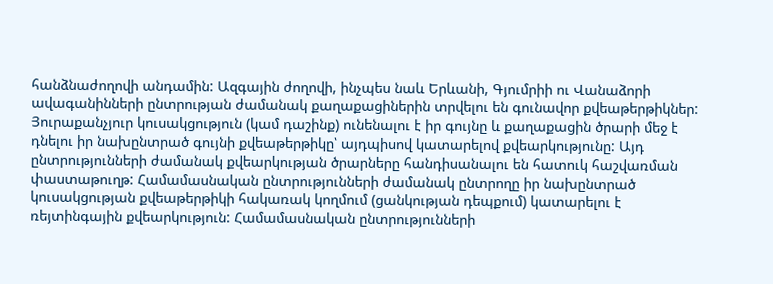հանձնաժողովի անդամին: Ազգային ժողովի, ինչպես նաև Երևանի, Գյումրիի ու Վանաձորի ավագանինների ընտրության ժամանակ քաղաքացիներին տրվելու են գունավոր քվեաթերթիկներ: Յուրաքանչյուր կուսակցություն (կամ դաշինք) ունենալու է իր գույնը և քաղաքացին ծրարի մեջ է դնելու իր նախընտրած գույնի քվեաթերթիկը՝ այդպիսով կատարելով քվեարկությունը: Այդ ընտրությունների ժամանակ քվեարկության ծրարները հանդիսանալու են հատուկ հաշվառման փաստաթուղթ: Համամասնական ընտրությունների ժամանակ ընտրողը իր նախընտրած կուսակցության քվեաթերթիկի հակառակ կողմում (ցանկության դեպքում) կատարելու է ռեյտինգային քվեարկություն: Համամասնական ընտրությունների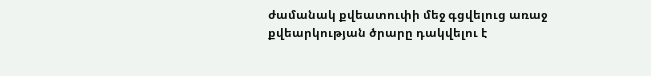ժամանակ քվեատուփի մեջ գցվելուց առաջ քվեարկության ծրարը դակվելու է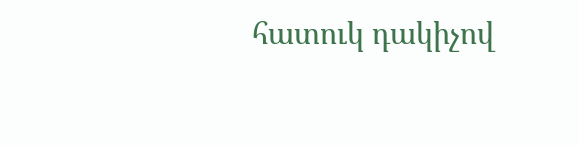հատուկ դակիչով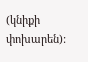(կնիքի փոխարեն):